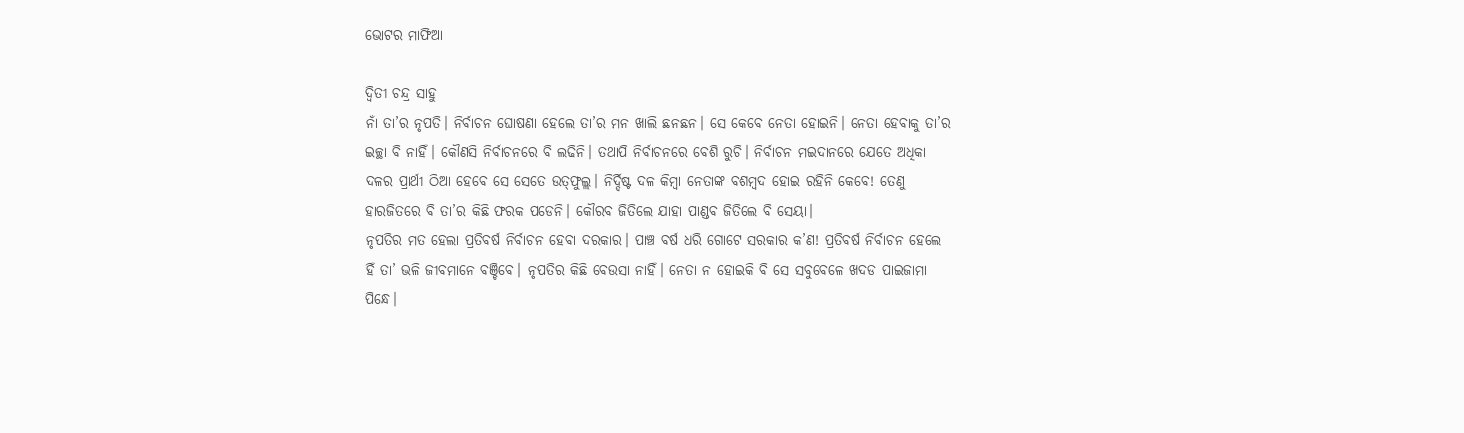ଭୋଟର ମାଫିଆ

ଦ୍ୱିତୀ ଚନ୍ଦ୍ର ସାହୁ
ନାଁ ତା’ର ନୃପତି। ନିର୍ବାଚନ ଘୋଷଣା ହେଲେ ତା’ର ମନ ଖାଲି ଛନଛନ। ସେ କେବେ ନେତା ହୋଇନି। ନେତା ହେବାକୁ ତା’ର ଇଚ୍ଛା ବି ନାହିଁ। କୌଣସି ନିର୍ବାଚନରେ ବି ଲଢିନି। ତଥାପି ନିର୍ବାଚନରେ ବେଶି ରୁଚି। ନିର୍ବାଚନ ମଇଦାନରେ ଯେତେ ଅଧିକା ଦଳର ପ୍ରାର୍ଥୀ ଠିଆ ହେବେ ସେ ସେତେ ଉତ୍‌ଫୁଲ୍ଲ। ନିର୍ଦ୍ଦିଷ୍ଟ ଦଳ କିମ୍ବା ନେତାଙ୍କ ବଶମ୍ବଦ ହୋଇ ରହିନି କେବେ! ତେଣୁ ହାରଜିତରେ ବି ତା’ର କିଛି ଫରକ ପଡେନି। କୌରବ ଜିତିଲେ ଯାହା ପାଣ୍ଡବ ଜିତିଲେ ବି ସେୟା।
ନୃପତିର ମତ ହେଲା ପ୍ରତିବର୍ଷ ନିର୍ବାଚନ ହେବା ଦରକାର। ପାଞ୍ଚ ବର୍ଷ ଧରି ଗୋଟେ ସରକାର କ’ଣ! ପ୍ରତିବର୍ଷ ନିର୍ବାଚନ ହେଲେ ହିଁ ତା’ ଭଳି ଜୀବମାନେ ବଞ୍ଚିବେ। ନୃପତିର କିଛି ବେଉସା ନାହିଁ। ନେତା ନ ହୋଇକି ବି ସେ ସବୁବେଳେ ଖଦଡ ପାଇଜାମା ପିନ୍ଧେ।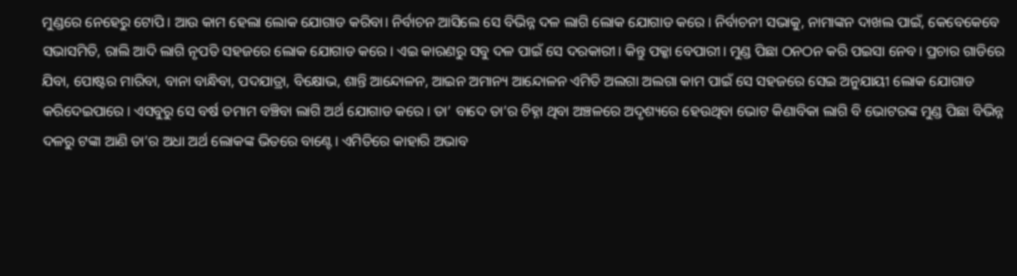ମୁଣ୍ଡରେ ନେହେରୁ ଟୋପି। ଆଉ କାମ ହେଲା ଲୋକ ଯୋଗାଡ କରିବା। ନିର୍ବାଚନ ଆସିଲେ ସେ ବିଭିନ୍ନ ଦଳ ଲାଗି ଲୋକ ଯୋଗାଡ କରେ। ନିର୍ବାଚନୀ ସଭାକୁ, ନାମାଙ୍କନ ଦାଖଲ ପାଇଁ, କେବେକେବେ ସଭାସମିତି, ରାଲି ଆଦି ଲାଗି ନୃପତି ସହଜରେ ଲୋକ ଯୋଗାଡ କରେ। ଏଇ କାରଣରୁ ସବୁ ଦଳ ପାଇଁ ସେ ଦରକାରୀ। କିନ୍ତୁ ପକ୍କା ବେପାରୀ। ମୁଣ୍ଡ ପିଛା ଠନଠନ କରି ପଇସା ନେବ। ପ୍ରଚାର ଗାଡିରେ ଯିବା, ପୋଷ୍ଟର ମାରିବା, ବାନା ବାନ୍ଧିବା, ପଦଯାତ୍ରା, ବିକ୍ଷୋଭ, ଶାନ୍ତି ଆନ୍ଦୋଳନ, ଆଇନ ଅମାନ୍ୟ ଆନ୍ଦୋଳନ ଏମିତି ଅଲଗା ଅଲଗା କାମ ପାଇଁ ସେ ସହଜରେ ସେଇ ଅନୁଯାୟୀ ଲୋକ ଯୋଗାଡ କରିଦେଇପାରେ। ଏସବୁରୁ ସେ ବର୍ଷ ତମାମ ବଞ୍ଚିବା ଲାଗି ଅର୍ଥ ଯୋଗାଡ କରେ। ତା’ ବାଦେ ତା’ର ଚିହ୍ନା ଥିବା ଅଞ୍ଚଳରେ ଅଦୃଶ୍ୟରେ ହେଉଥିବା ଭୋଟ କିଣାବିକା ଲାଗି ବି ଭୋଟରଙ୍କ ମୁଣ୍ଡ ପିଛା ବିଭିନ୍ନ ଦଳରୁ ଟଙ୍କା ଆଣି ତା’ର ଅଧା ଅର୍ଥ ଲୋକଙ୍କ ଭିତରେ ବାଣ୍ଟେ। ଏମିତିରେ କାହାରି ଅଭାବ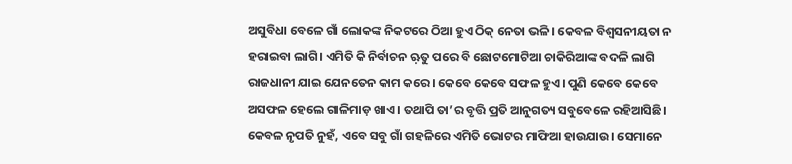ଅସୁବିଧା ବେଳେ ଗାଁ ଲୋକଙ୍କ ନିକଟରେ ଠିଆ ହୁଏ ଠିକ୍‌ ନେତା ଭଳି। କେବଳ ବିଶ୍ୱସନୀୟତା ନ ହରାଇବା ଲାଗି। ଏମିତି କି ନିର୍ବାଚନ ଋ଼ତୁ ପରେ ବି ଛୋଟମୋଟିଆ ଚାକିରିଆଙ୍କ ବଦଳି ଲାଗି ରାଜଧାନୀ ଯାଇ ଯେନତେନ କାମ କରେ। କେବେ କେବେ ସଫଳ ହୁଏ। ପୁଣି କେବେ କେବେ ଅସଫଳ ହେଲେ ଗାଳିମାଡ଼ ଖାଏ। ତଥାପି ତା’ର ବୃତ୍ତି ପ୍ରତି ଆନୁଗତ୍ୟ ସବୁବେଳେ ରହିଆସିଛି।
କେବଳ ନୃପତି ନୁହଁ, ଏବେ ସବୁ ଗାଁ ଗହଳିରେ ଏମିତି ଭୋଟର ମାଫିଆ ହାଉଯାଉ। ସେମାନେ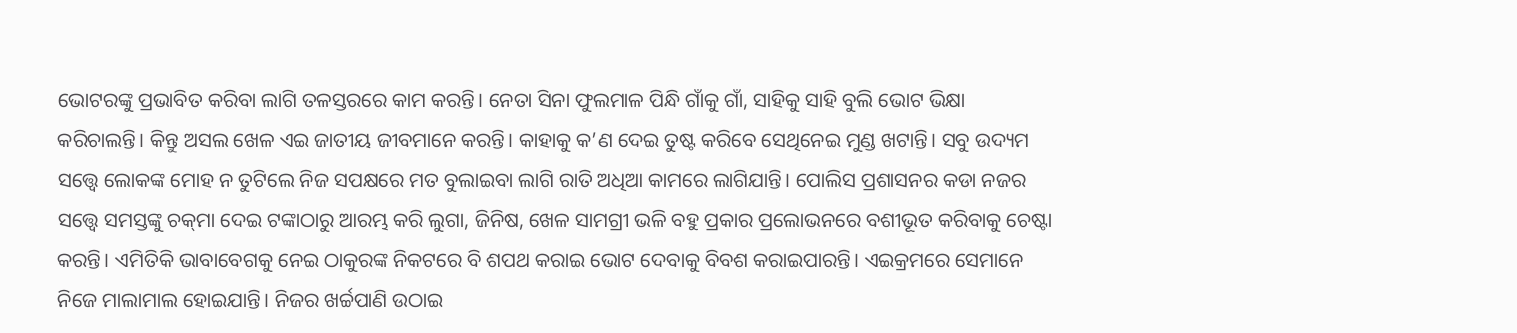ଭୋଟରଙ୍କୁ ପ୍ରଭାବିତ କରିବା ଲାଗି ତଳସ୍ତରରେ କାମ କରନ୍ତି। ନେତା ସିନା ଫୁଲମାଳ ପିନ୍ଧି ଗାଁକୁ ଗାଁ, ସାହିକୁ ସାହି ବୁଲି ଭୋଟ ଭିକ୍ଷା କରିଚାଲନ୍ତି। କିନ୍ତୁ ଅସଲ ଖେଳ ଏଇ ଜାତୀୟ ଜୀବମାନେ କରନ୍ତି। କାହାକୁ କ’ଣ ଦେଇ ତୁଷ୍ଟ କରିବେ ସେଥିନେଇ ମୁଣ୍ଡ ଖଟାନ୍ତି। ସବୁ ଉଦ୍ୟମ ସତ୍ତ୍ୱେ ଲୋକଙ୍କ ମୋହ ନ ତୁଟିଲେ ନିଜ ସପକ୍ଷରେ ମତ ବୁଲାଇବା ଲାଗି ରାତି ଅଧିଆ କାମରେ ଲାଗିଯାନ୍ତି। ପୋଲିସ ପ୍ରଶାସନର କଡା ନଜର ସତ୍ତ୍ୱେ ସମସ୍ତଙ୍କୁ ଚକ୍‌ମା ଦେଇ ଟଙ୍କାଠାରୁ ଆରମ୍ଭ କରି ଲୁଗା, ଜିନିଷ, ଖେଳ ସାମଗ୍ରୀ ଭଳି ବହୁ ପ୍ରକାର ପ୍ରଲୋଭନରେ ବଶୀଭୂତ କରିବାକୁ ଚେଷ୍ଟା କରନ୍ତି। ଏମିତିକି ଭାବାବେଗକୁ ନେଇ ଠାକୁରଙ୍କ ନିକଟରେ ବି ଶପଥ କରାଇ ଭୋଟ ଦେବାକୁ ବିବଶ କରାଇପାରନ୍ତି। ଏଇକ୍ରମରେ ସେମାନେ ନିଜେ ମାଲାମାଲ ହୋଇଯାନ୍ତି। ନିଜର ଖର୍ଚ୍ଚପାଣି ଉଠାଇ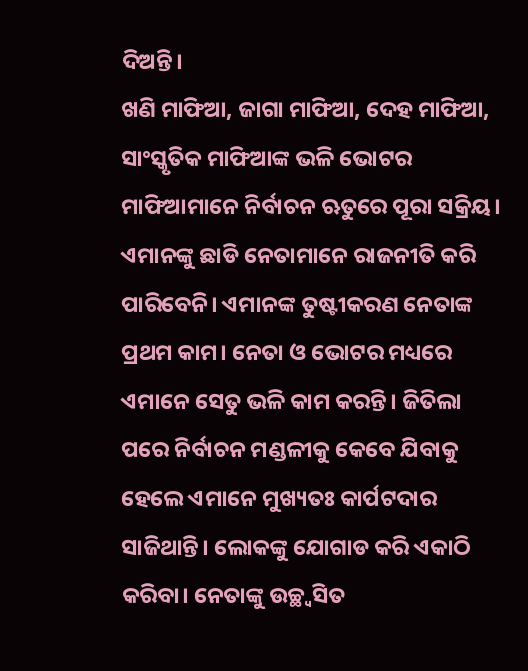ଦିଅନ୍ତି।
ଖଣି ମାଫିଆ, ଜାଗା ମାଫିଆ, ଦେହ ମାଫିଆ, ସାଂସ୍କୃତିକ ମାଫିଆଙ୍କ ଭଳି ଭୋଟର ମାଫିଆମାନେ ନିର୍ବାଚନ ଋତୁରେ ପୂରା ସକ୍ରିୟ। ଏମାନଙ୍କୁ ଛାଡି ନେତାମାନେ ରାଜନୀତି କରି ପାରିବେନି। ଏମାନଙ୍କ ତୁଷ୍ଟୀକରଣ ନେତାଙ୍କ ପ୍ରଥମ କାମ। ନେତା ଓ ଭୋଟର ମଧ୍ୟରେ ଏମାନେ ସେତୁ ଭଳି କାମ କରନ୍ତି। ଜିତିଲା ପରେ ନିର୍ବାଚନ ମଣ୍ଡଳୀକୁ କେବେ ଯିବାକୁ ହେଲେ ଏମାନେ ମୁଖ୍ୟତଃ କାର୍ପଟଦାର ସାଜିଥାନ୍ତି। ଲୋକଙ୍କୁ ଯୋଗାଡ କରି ଏକାଠି କରିବା। ନେତାଙ୍କୁ ଉଚ୍ଛ୍ବସିତ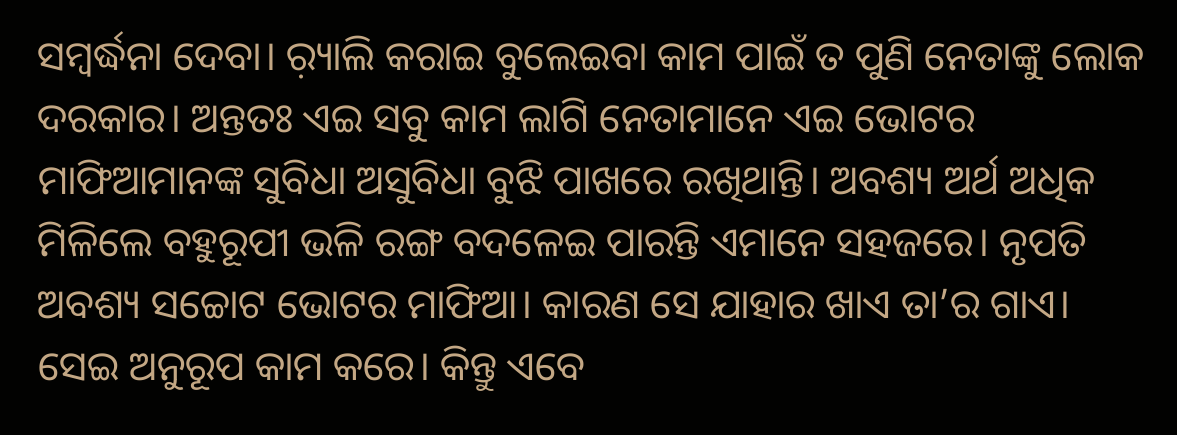ସମ୍ବର୍ଦ୍ଧନା ଦେବା। ର଼୍ୟାଲି କରାଇ ବୁଲେଇବା କାମ ପାଇଁ ତ ପୁଣି ନେତାଙ୍କୁ ଲୋକ ଦରକାର। ଅନ୍ତତଃ ଏଇ ସବୁ କାମ ଲାଗି ନେତାମାନେ ଏଇ ଭୋଟର ମାଫିଆମାନଙ୍କ ସୁବିଧା ଅସୁବିଧା ବୁଝି ପାଖରେ ରଖିଥାନ୍ତି। ଅବଶ୍ୟ ଅର୍ଥ ଅଧିକ ମିଳିଲେ ବହୁରୂପୀ ଭଳି ରଙ୍ଗ ବଦଳେଇ ପାରନ୍ତି ଏମାନେ ସହଜରେ। ନୃପତି ଅବଶ୍ୟ ସଚ୍ଚୋଟ ଭୋଟର ମାଫିଆ। କାରଣ ସେ ଯାହାର ଖାଏ ତା’ର ଗାଏ। ସେଇ ଅନୁରୂପ କାମ କରେ। କିନ୍ତୁ ଏବେ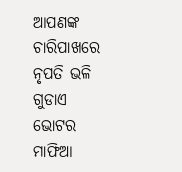ଆପଣଙ୍କ ଚାରିପାଖରେ ନୃପତି ଭଳି ଗୁଡାଏ ଭୋଟର ମାଫିଆ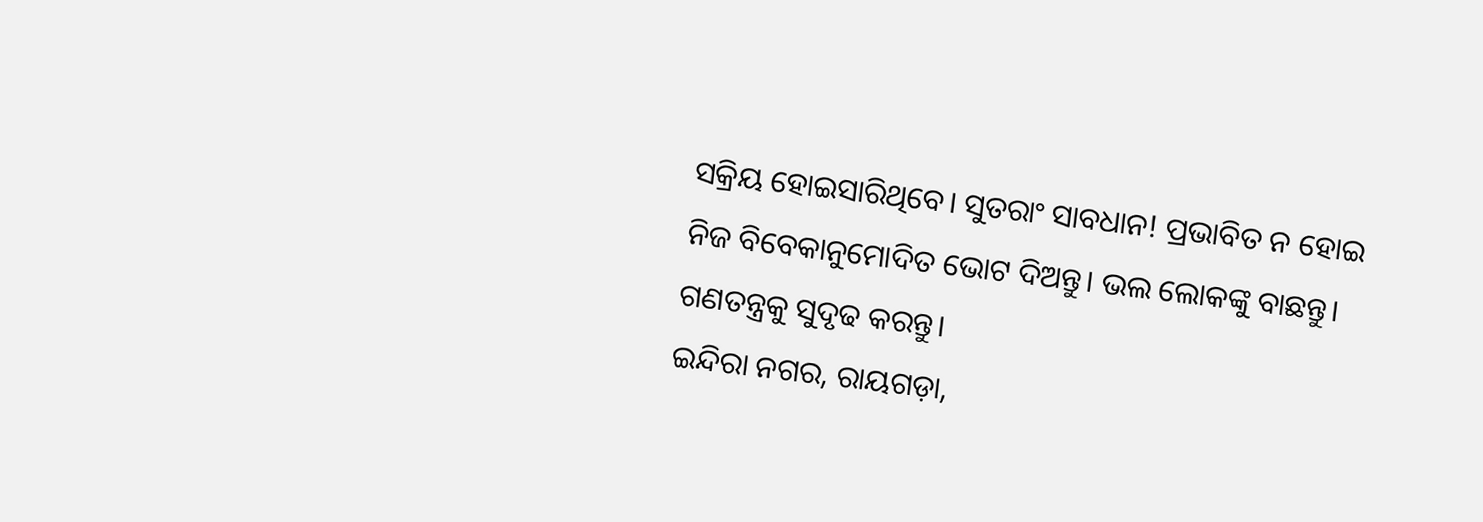ସକ୍ରିୟ ହୋଇସାରିଥିବେ। ସୁତରାଂ ସାବଧାନ! ପ୍ରଭାବିତ ନ ହୋଇ ନିଜ ବିବେକାନୁମୋଦିତ ଭୋଟ ଦିଅନ୍ତୁ। ଭଲ ଲୋକଙ୍କୁ ବାଛନ୍ତୁ। ଗଣତନ୍ତ୍ରକୁ ସୁଦୃଢ କରନ୍ତୁ।
ଇନ୍ଦିରା ନଗର, ରାୟଗଡ଼ା,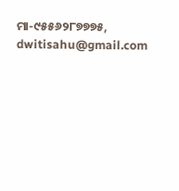ମା-୯୫୫୬୨୮୭୭୭୫, dwitisahu@gmail.com